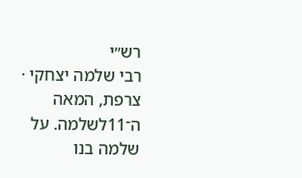רש״י
רבי שלמה יצחקי · צרפת, המאה ה־11לשלמה. על שלמה בנו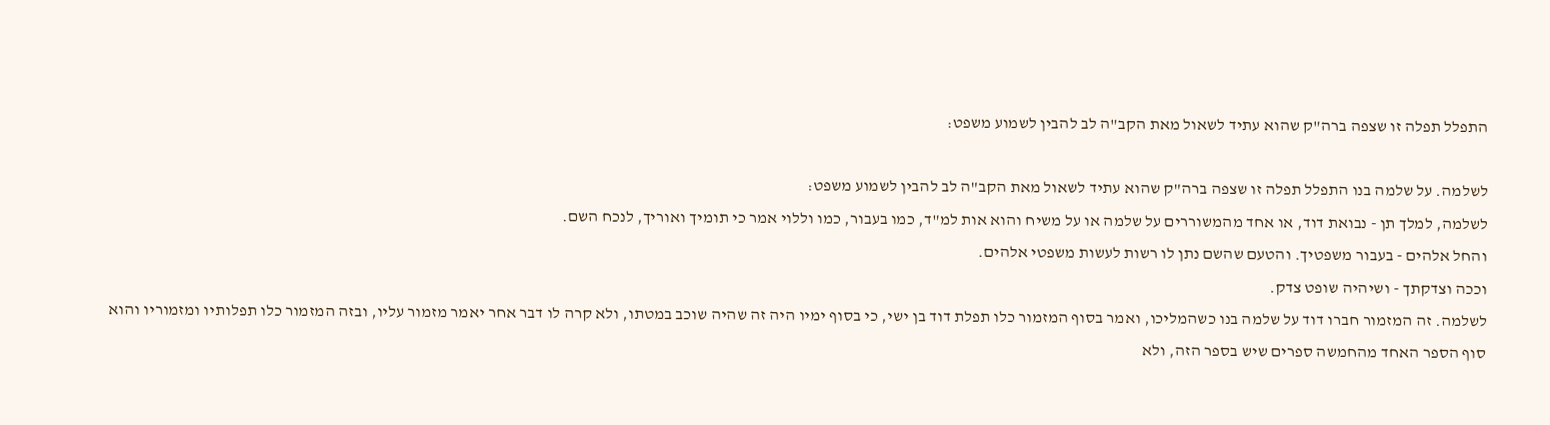התפלל תפלה זו שצפה ברה"ק שהוא עתיד לשאול מאת הקב"ה לב להבין לשמוע משפט:

לשלמה. על שלמה בנו התפלל תפלה זו שצפה ברה"ק שהוא עתיד לשאול מאת הקב"ה לב להבין לשמוע משפט:
לשלמה, למלך תן - נבואת דוד, או אחד מהמשוררים על שלמה או על משיח והוא אות למ"ד, כמו בעבור, כמו וללוי אמר כי תומיך ואוריך, לנכח השם.
והחל אלהים - בעבור משפטיך. והטעם שהשם נתן לו רשות לעשות משפטי אלהים.
וככה וצדקתך - ושיהיה שופט צדק.
לשלמה. זה המזמור חברו דוד על שלמה בנו כשהמליכו, ואמר בסוף המזמור כלו תפלת דוד בן ישי, כי בסוף ימיו היה זה שהיה שוכב במטתו, ולא קרה לו דבר אחר יאמר מזמור עליו, ובזה המזמור כלו תפלותיו ומזמוריו והוא סוף הספר האחד מהחמשה ספרים שיש בספר הזה, ולא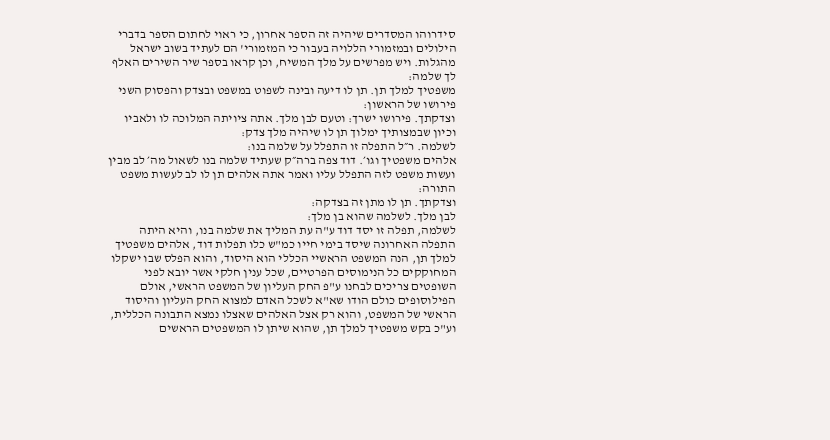סידרוהו המסדרים שיהיה זה הספר אחרון, כי ראוי לחתום הספר בדברי הילולים ובמזמורי הללויה בעבור כי המזמורי' הם לעתיד בשוב ישראל מהגלות. ויש מפרשים על מלך המשיח, וכן קראו בספר שיר השירים האלף לך שלמה:
משפטיך למלך תן. תן לו דיעה ובינה לשפוט במשפט ובצדק והפסוק השני פירושו של הראשון:
וצדקתך. פירושו ישרך: וטעם לבן מלך. אתה ציויתה המלוכה לו ולאביו וכיון שבמצותיך ימלוך תן לו שיהיה מלך צדק:
לשלמה. ר״ל התפלה זו התפלל על שלמה בנו:
אלהים משפטיך וגו׳. דוד צפה ברה״ק שעתיד שלמה בנו לשאול מה׳ לב מבין ועשות משפט לזה התפלל עליו ואמר אתה אלהים תן לו לב לעשות משפט התורה:
וצדקתך. תן לו מתן זה בצדקה:
לבן מלך. לשלמה שהוא בן מלך:
לשלמה, תפלה זו יסד דוד ע"ה עת המליך את שלמה בנו, והיא היתה התפלה האחרונה שיסד בימי חייו כמ"ש כלו תפלות דוד, אלהים משפטיך למלך תן, הנה המשפט הראשיי הכללי הוא היסוד, והוא הפלס שבו ישקלו המחוקקים כל הנימוסים הפרטיים, שכל ענין חלקי אשר יובא לפני השופטים צריכים לבחנו ע"פ החק העליון של המשפט הראשי, אולם הפילוסופים כולם הודו שא"א לשכל האדם למצוא החק העליון והיסוד הראשי של המשפט, והוא רק אצל האלהים שאצלו נמצא התבונה הכללית, וע"כ בקש משפטיך למלך תן, שהוא שיתן לו המשפטים הראשים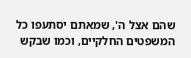שהם אצל ה', שמאתם יסתעפו כל המשפטים החלקיים, וכמו שבקש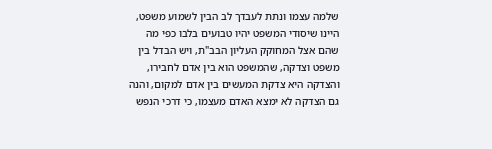שלמה עצמו ונתת לעבדך לב הבין לשמוע משפט, היינו שיסודי המשפט יהיו טבועים בלבו כפי מה שהם אצל המחוקק העליון הבב"ת, ויש הבדל בין משפט וצדקה, שהמשפט הוא בין אדם לחבירו, והצדקה היא צדקת המעשים בין אדם למקום, והנה גם הצדקה לא ימצא האדם מעצמו, כי דרכי הנפש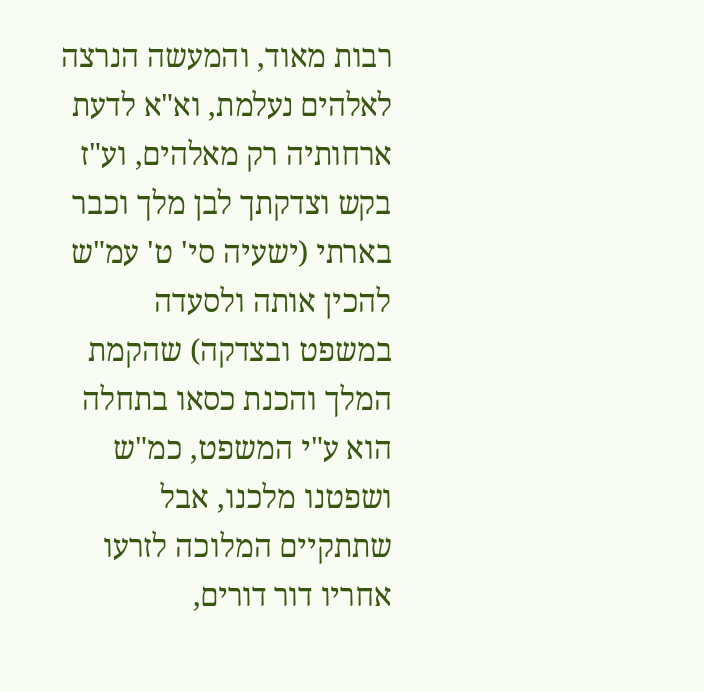רבות מאוד, והמעשה הנרצה לאלהים נעלמת, וא"א לדעת ארחותיה רק מאלהים, וע"ז בקש וצדקתך לבן מלך וכבר בארתי (ישעיה סי' ט' עמ"ש להכין אותה ולסעדה במשפט ובצדקה) שהקמת המלך והכנת כסאו בתחלה הוא ע"י המשפט, כמ"ש ושפטנו מלכנו, אבל שתתקיים המלוכה לזרעו אחריו דור דורים,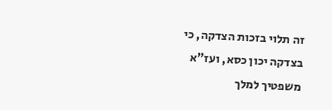זה תלוי בזכות הצדקה, כי בצדקה יכון כסא, ועז"א משפטיך למלך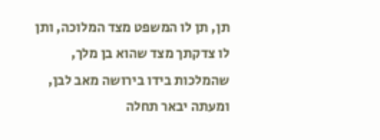תן, תן לו המשפט מצד המלוכה, ותן לו צדקתך מצד שהוא בן מלך, שהמלכות בידו בירושה מאב לבן, ומעתה יבאר תחלה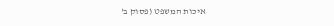איכות המשפט (פסוק ב'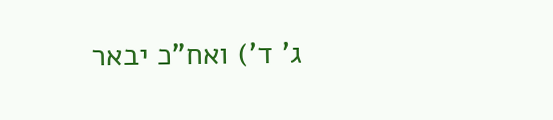ג' ד') ואח"כ יבאר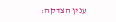ענין הצדקה: